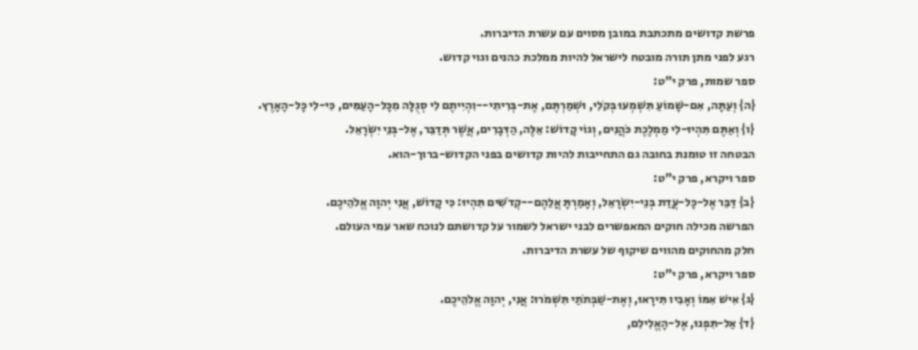פרשת קדושים מתכתבת במובן מסוים עם עשרת הדיברות.
רגע לפני מתן תורה מובטח לישראל להיות ממלכת כהנים וגוי קדוש.
ספר שמות, פרק י"ט:
{ה} וְעַתָּה, אִם-שָׁמוֹעַ תִּשְׁמְעוּ בְּקֹלִי, וּשְׁמַרְתֶּם, אֶת-בְּרִיתִי--וִהְיִיתֶם לִי סְגֻלָּה מִכָּל-הָעַמִּים, כִּי-לִי כָּל-הָאָרֶץ.
{ו} וְאַתֶּם תִּהְיוּ-לִי מַמְלֶכֶת כֹּהֲנִים, וְגוֹי קָדוֹשׁ: אֵלֶּה, הַדְּבָרִים, אֲשֶׁר תְּדַבֵּר, אֶל-בְּנֵי יִשְׂרָאֵל.
הבטחה זו טומנת בחובה גם התחייבות להיות קדושים בפני הקדוש-ברוך-הוא.
ספר ויקרא, פרק י"ט:
{ב} דַּבֵּר אֶל-כָּל-עֲדַת בְּנֵי-יִשְׂרָאֵל, וְאָמַרְתָּ אֲלֵהֶם--קְדֹשִׁים תִּהְיוּ: כִּי קָדוֹשׁ, אֲנִי יְהוָה אֱלֹהֵיכֶם.
הפרשה מכילה חוקים המאפשרים לבני ישראל לשמור על קדושתם לנוכח שאר עמי העולם.
חלק מהחוקים מהווים שיקוף של עשרת הדיברות.
ספר ויקרא, פרק י"ט:
{ג} אִישׁ אִמּוֹ וְאָבִיו תִּירָאוּ, וְאֶת-שַׁבְּתֹתַי תִּשְׁמֹרוּ: אֲנִי, יְהוָה אֱלֹהֵיכֶם.
{ד} אַל-תִּפְנוּ, אֶל-הָאֱלִילִם,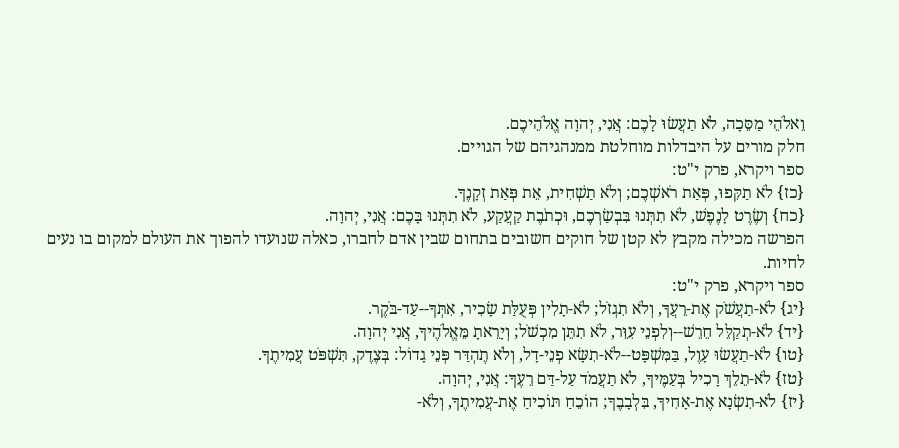וֵאלֹהֵי מַסֵּכָה, לֹא תַעֲשׂוּ לָכֶם: אֲנִי, יְהוָה אֱלֹהֵיכֶם.
חלק מורים על היבדלות מוחלטת ממנהגיהם של הגויים.
ספר ויקרא, פרק י"ט:
{כז} לֹא תַקִּפוּ, פְּאַת רֹאשְׁכֶם; וְלֹא תַשְׁחִית, אֵת פְּאַת זְקָנֶךָ.
{כח} וְשֶׂרֶט לָנֶפֶשׁ, לֹא תִתְּנוּ בִּבְשַׂרְכֶם, וּכְתֹבֶת קַעֲקַע, לֹא תִתְּנוּ בָּכֶם: אֲנִי, יְהוָה.
הפרשה מכילה מקבץ לא קטן של חוקים חשובים בתחום שבין אדם לחברו, כאלה שנועדו להפוך את העולם למקום בו נעים לחיות.
ספר ויקרא, פרק י"ט:
{יג} לֹא-תַעֲשֹׁק אֶת-רֵעֲךָ, וְלֹא תִגְזֹל; לֹא-תָלִין פְּעֻלַּת שָׂכִיר, אִתְּךָ--עַד-בֹּקֶר.
{יד} לֹא-תְקַלֵּל חֵרֵשׁ--וְלִפְנֵי עִוֵּר, לֹא תִתֵּן מִכְשֹׁל; וְיָרֵאתָ מֵּאֱלֹהֶיךָ, אֲנִי יְהוָה.
{טו} לֹא-תַעֲשׂוּ עָוֶל, בַּמִּשְׁפָּט--לֹא-תִשָּׂא פְנֵי-דָל, וְלֹא תֶהְדַּר פְּנֵי גָדוֹל: בְּצֶדֶק, תִּשְׁפֹּט עֲמִיתֶךָ.
{טז} לֹא-תֵלֵךְ רָכִיל בְּעַמֶּיךָ, לֹא תַעֲמֹד עַל-דַּם רֵעֶךָ: אֲנִי, יְהוָה.
{יז} לֹא-תִשְׂנָא אֶת-אָחִיךָ, בִּלְבָבֶךָ; הוֹכֵחַ תּוֹכִיחַ אֶת-עֲמִיתֶךָ, וְלֹא-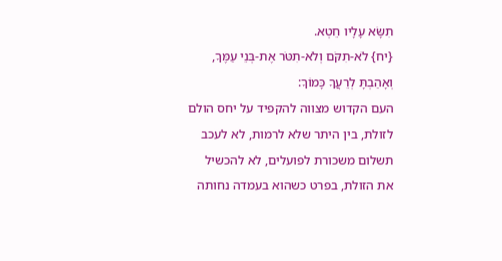תִשָּׂא עָלָיו חֵטְא.
{יח} לֹא-תִקֹּם וְלֹא-תִטֹּר אֶת-בְּנֵי עַמֶּךָ, וְאָהַבְתָּ לְרֵעֲךָ כָּמוֹךָ:
העם הקדוש מצווה להקפיד על יחס הולם לזולת, בין היתר שלא לרמות, לא לעכב תשלום משכורת לפועלים, לא להכשיל את הזולת, בפרט כשהוא בעמדה נחותה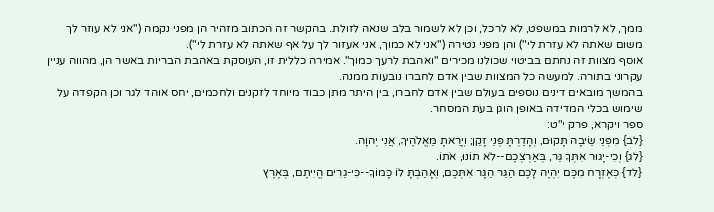ממך, לא לרמות במשפט, לא לרכל, וכן לא לשמור בלב שנאה לזולת. בהקשר זה הכתוב מזהיר הן מפני נקמה ("אני לא עוזר לך משום שאתה לא עזרת לי") והן מפני נטירה ("אני לא כמוך, אני אעזור לך על אף שאתה לא עזרת לי").
אוסף מצוות זה נחתם בביטוי שכולנו מכירים "ואהבת לרעך כמוך". אמירה כללית זו, העוסקת באהבת הבריות באשר הן, מהווה עניין עקרוני בתורה. למעשה כל המצוות שבין אדם לחברו נובעות ממנה.
בהמשך מובאים דינים נוספים בעולם שבין אדם לחברו, בין היתר מתן כבוד מיוחד לזקנים ולחכמים, יחס אוהד לגר וכן הקפדה על שימוש בכלי המדידה באופן הוגן בעת המסחר.
ספר ויקרא, פרק י"ט:
{לב} מִפְּנֵי שֵׂיבָה תָּקוּם, וְהָדַרְתָּ פְּנֵי זָקֵן; וְיָרֵאתָ מֵּאֱלֹהֶיךָ, אֲנִי יְהוָה.
{לג} וְכִי-יָגוּר אִתְּךָ גֵּר, בְּאַרְצְכֶם--לֹא תוֹנוּ, אֹתוֹ.
{לד} כְּאֶזְרָח מִכֶּם יִהְיֶה לָכֶם הַגֵּר הַגָּר אִתְּכֶם, וְאָהַבְתָּ לוֹ כָּמוֹךָ--כִּי-גֵרִים הֱיִיתֶם, בְּאֶרֶץ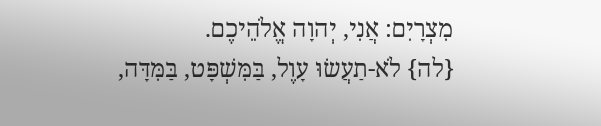מִצְרָיִם: אֲנִי, יְהוָה אֱלֹהֵיכֶם.
{לה} לֹא-תַעֲשׂוּ עָוֶל, בַּמִּשְׁפָּט, בַּמִּדָּה,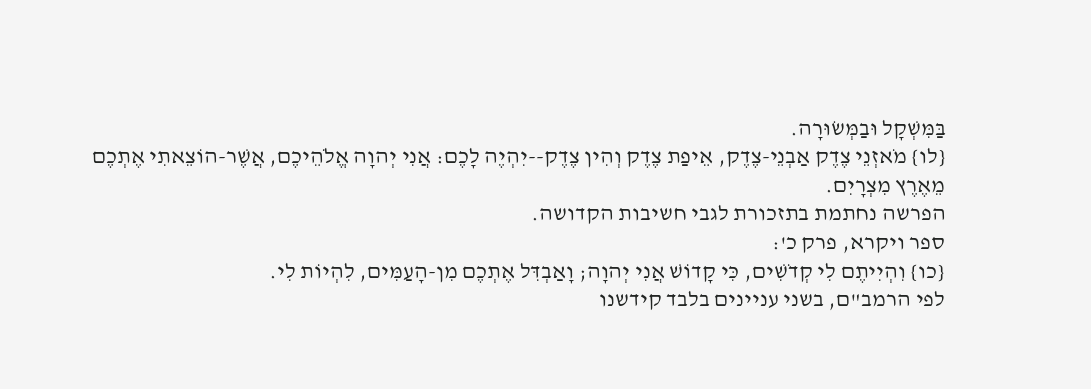בַּמִּשְׁקָל וּבַמְּשׂוּרָה.
{לו} מֹאזְנֵי צֶדֶק אַבְנֵי-צֶדֶק, אֵיפַת צֶדֶק וְהִין צֶדֶק--יִהְיֶה לָכֶם: אֲנִי יְהוָה אֱלֹהֵיכֶם, אֲשֶׁר-הוֹצֵאתִי אֶתְכֶם מֵאֶרֶץ מִצְרָיִם.
הפרשה נחתמת בתזכורת לגבי חשיבות הקדושה.
ספר ויקרא, פרק כ':
{כו} וִהְיִיתֶם לִי קְדֹשִׁים, כִּי קָדוֹשׁ אֲנִי יְהוָה; וָאַבְדִּל אֶתְכֶם מִן-הָעַמִּים, לִהְיוֹת לִי.
לפי הרמב"ם, בשני עניינים בלבד קידשנו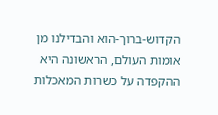הקדוש-ברוך-הוא והבדילנו מן אומות העולם, הראשונה היא ההקפדה על כשרות המאכלות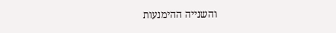והשנייה ההימנעות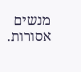מנשים אסורות.